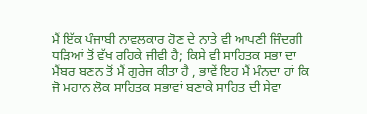ਮੈਂ ਇੱਕ ਪੰਜਾਬੀ ਨਾਵਲਕਾਰ ਹੋਣ ਦੇ ਨਾਤੇ ਵੀ ਆਪਣੀ ਜਿੰਦਗੀ ਧੜਿਆਂ ਤੋਂ ਵੱਖ ਰਹਿਕੇ ਜੀਵੀ ਹੈ; ਕਿਸੇ ਵੀ ਸਾਹਿਤਕ ਸਭਾ ਦਾ ਮੈਂਬਰ ਬਣਨ ਤੋਂ ਮੈਂ ਗੁਰੇਜ ਕੀਤਾ ਹੈ , ਭਾਵੇਂ ਇਹ ਮੈਂ ਮੰਨਦਾ ਹਾਂ ਕਿ ਜੋ ਮਹਾਨ ਲੋਕ ਸਾਹਿਤਕ ਸਭਾਵਾਂ ਬਣਾਕੇ ਸਾਹਿਤ ਦੀ ਸੇਵਾ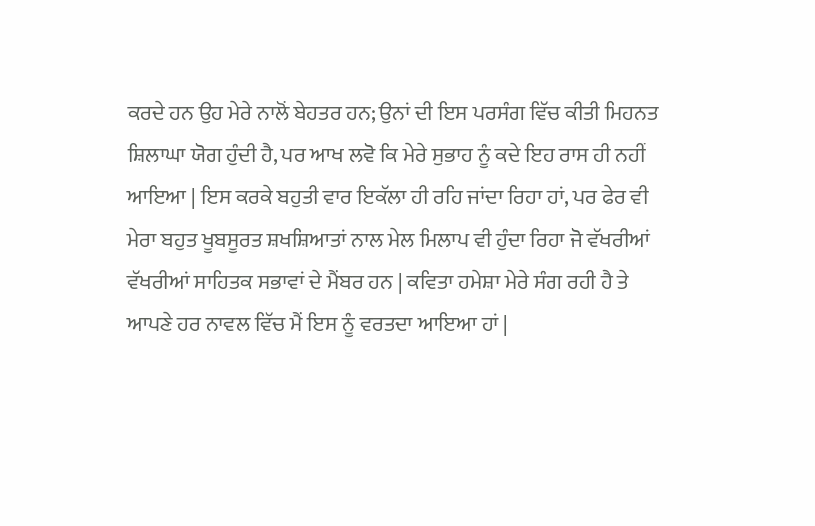ਕਰਦੇ ਹਨ ਉਹ ਮੇਰੇ ਨਾਲੋਂ ਬੇਹਤਰ ਹਨ; ਉਨਾਂ ਦੀ ਇਸ ਪਰਸੰਗ ਵਿੱਚ ਕੀਤੀ ਮਿਹਨਤ ਸ਼ਿਲਾਘਾ ਯੋਗ ਹੁੰਦੀ ਹੈ, ਪਰ ਆਖ ਲਵੋ ਕਿ ਮੇਰੇ ਸੁਭਾਹ ਨੂੰ ਕਦੇ ਇਹ ਰਾਸ ਹੀ ਨਹੀਂ ਆਇਆ | ਇਸ ਕਰਕੇ ਬਹੁਤੀ ਵਾਰ ਇਕੱਲਾ ਹੀ ਰਹਿ ਜਾਂਦਾ ਰਿਹਾ ਹਾਂ, ਪਰ ਫੇਰ ਵੀ ਮੇਰਾ ਬਹੁਤ ਖੂਬਸੂਰਤ ਸ਼ਖਸ਼ਿਆਤਾਂ ਨਾਲ ਮੇਲ ਮਿਲਾਪ ਵੀ ਹੁੰਦਾ ਰਿਹਾ ਜੋ ਵੱਖਰੀਆਂ ਵੱਖਰੀਆਂ ਸਾਹਿਤਕ ਸਭਾਵਾਂ ਦੇ ਮੈਂਬਰ ਹਨ | ਕਵਿਤਾ ਹਮੇਸ਼ਾ ਮੇਰੇ ਸੰਗ ਰਹੀ ਹੈ ਤੇ ਆਪਣੇ ਹਰ ਨਾਵਲ ਵਿੱਚ ਮੈਂ ਇਸ ਨੂੰ ਵਰਤਦਾ ਆਇਆ ਹਾਂ |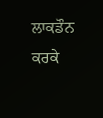ਲਾਕਡੌਨ ਕਰਕੇ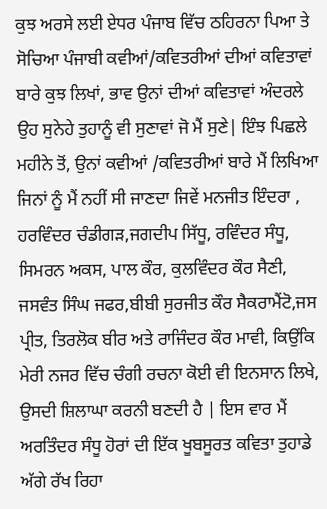ਕੁਝ ਅਰਸੇ ਲਈ ਏਧਰ ਪੰਜਾਬ ਵਿੱਚ ਠਹਿਰਨਾ ਪਿਆ ਤੇ ਸੋਚਿਆ ਪੰਜਾਬੀ ਕਵੀਆਂ/ਕਵਿਤਰੀਆਂ ਦੀਆਂ ਕਵਿਤਾਵਾਂ ਬਾਰੇ ਕੁਝ ਲਿਖਾਂ, ਭਾਵ ਉਨਾਂ ਦੀਆਂ ਕਵਿਤਾਵਾਂ ਅੰਦਰਲੇ ਉਹ ਸੁਨੇਹੇ ਤੁਹਾਨੂੰ ਵੀ ਸੁਣਾਵਾਂ ਜੋ ਮੈਂ ਸੁਣੇ| ਇੰਝ ਪਿਛਲੇ ਮਹੀਨੇ ਤੋਂ, ਉਨਾਂ ਕਵੀਆਂ /ਕਵਿਤਰੀਆਂ ਬਾਰੇ ਮੈਂ ਲਿਖਿਆ ਜਿਨਾਂ ਨੂੰ ਮੈਂ ਨਹੀਂ ਸੀ ਜਾਣਦਾ ਜਿਵੇਂ ਮਨਜੀਤ ਇੰਦਰਾ , ਹਰਵਿੰਦਰ ਚੰਡੀਗੜ,ਜਗਦੀਪ ਸਿੱਧੂ, ਰਵਿੰਦਰ ਸੰਧੂ, ਸਿਮਰਨ ਅਕਸ, ਪਾਲ ਕੌਰ, ਕੁਲਵਿੰਦਰ ਕੌਰ ਸੈਣੀ, ਜਸਵੰਤ ਸਿੰਘ ਜਫਰ,ਬੀਬੀ ਸੁਰਜੀਤ ਕੌਰ ਸੈਕਰਾਮੈਂਟੋ,ਜਸ ਪ੍ਰੀਤ, ਤਿਰਲੋਕ ਬੀਰ ਅਤੇ ਰਾਜਿੰਦਰ ਕੌਰ ਮਾਵੀ, ਕਿਉਂਕਿ ਮੇਰੀ ਨਜਰ ਵਿੱਚ ਚੰਗੀ ਰਚਨਾ ਕੋਈ ਵੀ ਇਨਸਾਨ ਲਿਖੇ, ਉਸਦੀ ਸ਼ਿਲਾਘਾ ਕਰਨੀ ਬਣਦੀ ਹੈ | ਇਸ ਵਾਰ ਮੈਂ ਅਰਤਿੰਦਰ ਸੰਧੂ ਹੋਰਾਂ ਦੀ ਇੱਕ ਖੂਬਸੂਰਤ ਕਵਿਤਾ ਤੁਹਾਡੇ ਅੱਗੇ ਰੱਖ ਰਿਹਾ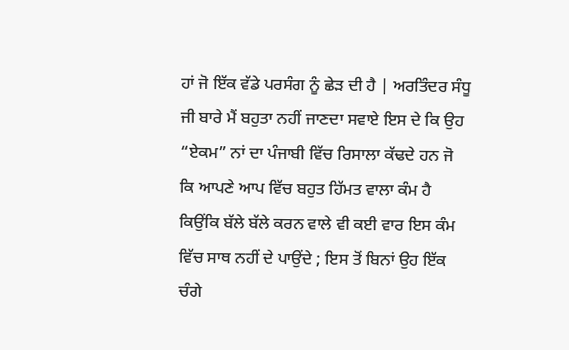ਹਾਂ ਜੋ ਇੱਕ ਵੱਡੇ ਪਰਸੰਗ ਨੂੰ ਛੇੜ ਦੀ ਹੈ | ਅਰਤਿੰਦਰ ਸੰਧੂ ਜੀ ਬਾਰੇ ਮੈਂ ਬਹੁਤਾ ਨਹੀਂ ਜਾਣਦਾ ਸਵਾਏ ਇਸ ਦੇ ਕਿ ਉਹ “ਏਕਮ” ਨਾਂ ਦਾ ਪੰਜਾਬੀ ਵਿੱਚ ਰਿਸਾਲਾ ਕੱਢਦੇ ਹਨ ਜੋ ਕਿ ਆਪਣੇ ਆਪ ਵਿੱਚ ਬਹੁਤ ਹਿੱਮਤ ਵਾਲਾ ਕੰਮ ਹੈ ਕਿਉਂਕਿ ਬੱਲੇ ਬੱਲੇ ਕਰਨ ਵਾਲੇ ਵੀ ਕਈ ਵਾਰ ਇਸ ਕੰਮ ਵਿੱਚ ਸਾਥ ਨਹੀਂ ਦੇ ਪਾਉਂਦੇ ; ਇਸ ਤੋਂ ਬਿਨਾਂ ਉਹ ਇੱਕ ਚੰਗੇ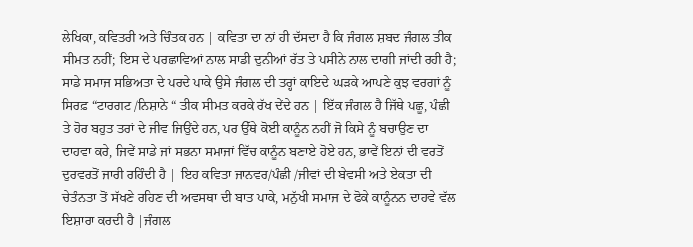ਲੇਖਿਕਾ, ਕਵਿਤਰੀ ਅਤੇ ਚਿੰਤਕ ਹਨ | ਕਵਿਤਾ ਦਾ ਨਾਂ ਹੀ ਦੱਸਦਾ ਹੈ ਕਿ ਜੰਗਲ ਸ਼ਬਦ ਜੰਗਲ ਤੀਕ ਸੀਮਤ ਨਹੀਂ; ਇਸ ਦੇ ਪਰਛਾਵਿਆਂ ਨਾਲ ਸਾਡੀ ਦੁਨੀਆਂ ਰੱਤ ਤੇ ਪਸੀਨੇ ਨਾਲ ਦਾਗੀ ਜਾਂਦੀ ਰਹੀ ਹੈ; ਸਾਡੇ ਸਮਾਜ ਸਭਿਅਤਾ ਦੇ ਪਰਦੇ ਪਾਕੇ ਉਸੇ ਜੰਗਲ ਦੀ ਤਰ੍ਹਾਂ ਕਾਇਦੇ ਘੜਕੇ ਆਪਣੇ ਕੁਝ ਵਰਗਾਂ ਨੂੰ ਸਿਰਫ਼ “ਟਾਰਗਟ /ਨਿਸ਼ਾਨੇ “ ਤੀਕ ਸੀਮਤ ਕਰਕੇ ਰੱਖ ਦੇਂਦੇ ਹਨ | ਇੱਕ ਜੰਗਲ ਹੈ ਜਿੱਥੇ ਪਛੂ, ਪੰਛੀ ਤੇ ਹੋਰ ਬਹੁਤ ਤਰਾਂ ਦੇ ਜੀਵ ਜਿਉਂਦੇ ਹਨ, ਪਰ ਉੱਥੇ ਕੋਈ ਕਾਨੂੰਨ ਨਹੀਂ ਜੋ ਕਿਸੇ ਨੂੰ ਬਚਾਉਣ ਦਾ ਦਾਹਵਾ ਕਰੇ, ਜਿਵੇਂ ਸਾਡੇ ਜਾਂ ਸਭਨਾ ਸਮਾਜਾਂ ਵਿੱਚ ਕਾਨੂੰਨ ਬਣਾਏ ਹੋਏ ਹਨ, ਭਾਵੇਂ ਇਨਾਂ ਦੀ ਵਰਤੋਂ ਦੁਰਵਰਤੋਂ ਜਾਰੀ ਰਹਿੰਦੀ ਹੈ | ਇਹ ਕਵਿਤਾ ਜਾਨਵਰ/ਪੰਛੀ /ਜੀਵਾਂ ਦੀ ਬੇਵਸੀ ਅਤੇ ਏਕਤਾ ਦੀ ਚੇਤੰਨਤਾ ਤੋਂ ਸੱਖਣੇ ਰਹਿਣ ਦੀ ਅਵਸਥਾ ਦੀ ਬਾਤ ਪਾਕੇ, ਮਨੁੱਖੀ ਸਮਾਜ ਦੇ ਫੋਕੇ ਕਾਨੂੰਨਨ ਦਾਹਵੇ ਵੱਲ ਇਸ਼ਾਰਾ ਕਰਦੀ ਹੈ |ਜੰਗਲ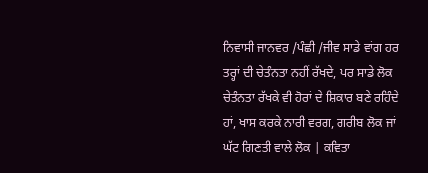ਨਿਵਾਸੀ ਜਾਨਵਰ /ਪੰਛੀ /ਜੀਵ ਸਾਡੇ ਵਾਂਗ ਹਰ ਤਰ੍ਹਾਂ ਦੀ ਚੇਤੰਨਤਾ ਨਹੀਂ ਰੱਖਦੇ, ਪਰ ਸਾਡੇ ਲੋਕ ਚੇਤੰਨਤਾ ਰੱਖਕੇ ਵੀ ਹੋਰਾਂ ਦੇ ਸ਼ਿਕਾਰ ਬਣੇ ਰਹਿੰਦੇ ਹਾਂ, ਖਾਸ ਕਰਕੇ ਨਾਰੀ ਵਰਗ, ਗਰੀਬ ਲੋਕ ਜਾਂ ਘੱਟ ਗਿਣਤੀ ਵਾਲੇ ਲੋਕ | ਕਵਿਤਾ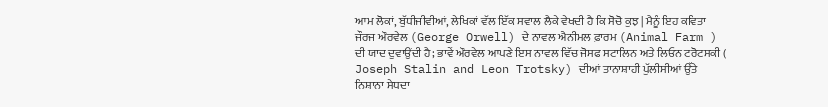ਆਮ ਲੋਕਾਂ, ਬੁੱਧੀਜੀਵੀਆਂ, ਲੇਖਿਕਾਂ ਵੱਲ ਇੱਕ ਸਵਾਲ ਲੈਕੇ ਵੇਖਦੀ ਹੈ ਕਿ ਸੋਚੋ ਕੁਝ | ਮੈਨੂੰ ਇਹ ਕਵਿਤਾ ਜੌਰਜ ਔਰਵੇਲ (George Orwell) ਦੇ ਨਾਵਲ ਐਨੀਮਲ ਫ਼ਾਰਮ (Animal Farm ) ਦੀ ਯਾਦ ਦੁਵਾਉਂਦੀ ਹੈ; ਭਾਵੇਂ ਔਰਵੇਲ ਆਪਣੇ ਇਸ ਨਾਵਲ ਵਿੱਚ ਜੋਸਫ ਸਟਾਲਿਨ ਅਤੇ ਲਿਓਨ ਟਰੋਟਸਕੀ ( Joseph Stalin and Leon Trotsky) ਦੀਆਂ ਤਾਨਾਸ਼ਾਹੀ ਪੁੱਲੀਸੀਆਂ ਉੱਤੇ ਨਿਸ਼ਾਨਾ ਸੇਧਦਾ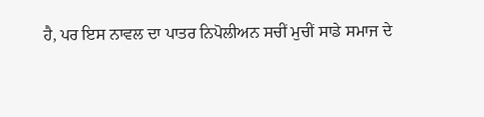ਹੈ, ਪਰ ਇਸ ਨਾਵਲ ਦਾ ਪਾਤਰ ਨਿਪੋਲੀਅਨ ਸਚੀਂ ਮੁਚੀਂ ਸਾਡੇ ਸਮਾਜ ਦੇ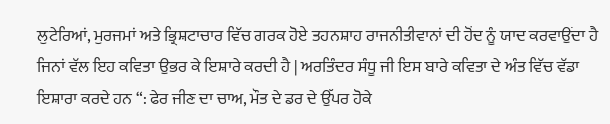ਲੁਟੇਰਿਆਂ, ਮੁਰਜਮਾਂ ਅਤੇ ਭ੍ਰਿਸ਼ਟਾਚਾਰ ਵਿੱਚ ਗਰਕ ਹੋਏ ਤਹਨਸ਼ਾਹ ਰਾਜਨੀਤੀਵਾਨਾਂ ਦੀ ਹੋਂਦ ਨੂੰ ਯਾਦ ਕਰਵਾਉਂਦਾ ਹੈ ਜਿਨਾਂ ਵੱਲ ਇਹ ਕਵਿਤਾ ਉਭਰ ਕੇ ਇਸ਼ਾਰੇ ਕਰਦੀ ਹੈ | ਅਰਤਿੰਦਰ ਸੰਧੂ ਜੀ ਇਸ ਬਾਰੇ ਕਵਿਤਾ ਦੇ ਅੰਤ ਵਿੱਚ ਵੱਡਾ ਇਸ਼ਾਰਾ ਕਰਦੇ ਹਨ “: ਫੇਰ ਜੀਣ ਦਾ ਚਾਅ, ਮੌਤ ਦੇ ਡਰ ਦੇ ਉੱਪਰ ਹੋਕੇ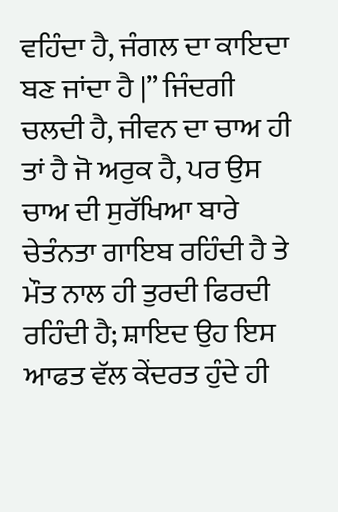ਵਹਿੰਦਾ ਹੈ, ਜੰਗਲ ਦਾ ਕਾਇਦਾ ਬਣ ਜਾਂਦਾ ਹੈ |” ਜਿੰਦਗੀ ਚਲਦੀ ਹੈ, ਜੀਵਨ ਦਾ ਚਾਅ ਹੀ ਤਾਂ ਹੈ ਜੋ ਅਰੁਕ ਹੈ, ਪਰ ਉਸ ਚਾਅ ਦੀ ਸੁਰੱਖਿਆ ਬਾਰੇ ਚੇਤੰਨਤਾ ਗਾਇਬ ਰਹਿੰਦੀ ਹੈ ਤੇ ਮੌਤ ਨਾਲ ਹੀ ਤੁਰਦੀ ਫਿਰਦੀ ਰਹਿੰਦੀ ਹੈ; ਸ਼ਾਇਦ ਉਹ ਇਸ ਆਫਤ ਵੱਲ ਕੇਂਦਰਤ ਹੁੰਦੇ ਹੀ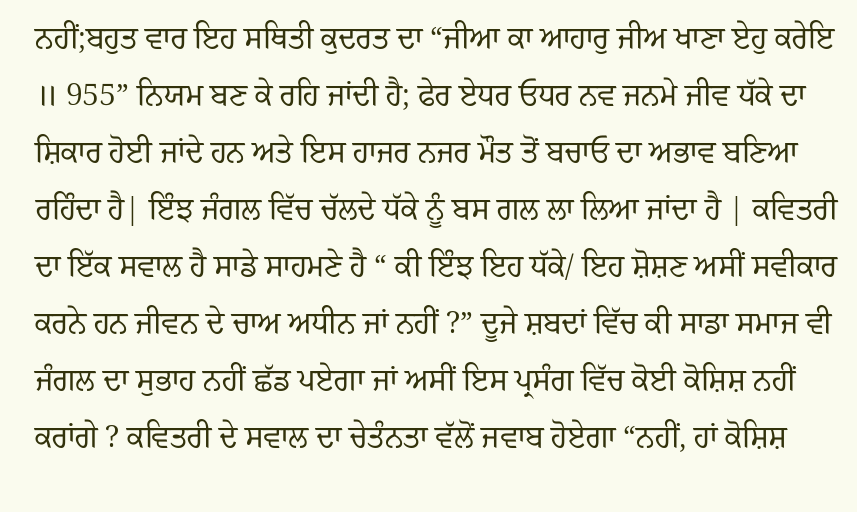ਨਹੀਂ;ਬਹੁਤ ਵਾਰ ਇਹ ਸਥਿਤੀ ਕੁਦਰਤ ਦਾ “ਜੀਆ ਕਾ ਆਹਾਰੁ ਜੀਅ ਖਾਣਾ ਏਹੁ ਕਰੇਇ ॥ 955” ਨਿਯਮ ਬਣ ਕੇ ਰਹਿ ਜਾਂਦੀ ਹੈ; ਫੇਰ ਏਧਰ ਓਧਰ ਨਵ ਜਨਮੇ ਜੀਵ ਧੱਕੇ ਦਾ ਸ਼ਿਕਾਰ ਹੋਈ ਜਾਂਦੇ ਹਨ ਅਤੇ ਇਸ ਹਾਜਰ ਨਜਰ ਮੌਤ ਤੋਂ ਬਚਾਓ ਦਾ ਅਭਾਵ ਬਣਿਆ ਰਹਿੰਦਾ ਹੈ| ਇੰਝ ਜੰਗਲ ਵਿੱਚ ਚੱਲਦੇ ਧੱਕੇ ਨੂੰ ਬਸ ਗਲ ਲਾ ਲਿਆ ਜਾਂਦਾ ਹੈ | ਕਵਿਤਰੀ ਦਾ ਇੱਕ ਸਵਾਲ ਹੈ ਸਾਡੇ ਸਾਹਮਣੇ ਹੈ “ ਕੀ ਇੰਝ ਇਹ ਧੱਕੇ/ ਇਹ ਸ਼ੋਸ਼ਣ ਅਸੀਂ ਸਵੀਕਾਰ ਕਰਨੇ ਹਨ ਜੀਵਨ ਦੇ ਚਾਅ ਅਧੀਨ ਜਾਂ ਨਹੀਂ ?” ਦੂਜੇ ਸ਼ਬਦਾਂ ਵਿੱਚ ਕੀ ਸਾਡਾ ਸਮਾਜ ਵੀ ਜੰਗਲ ਦਾ ਸੁਭਾਹ ਨਹੀਂ ਛੱਡ ਪਏਗਾ ਜਾਂ ਅਸੀਂ ਇਸ ਪ੍ਰਸੰਗ ਵਿੱਚ ਕੋਈ ਕੋਸ਼ਿਸ਼ ਨਹੀਂ ਕਰਾਂਗੇ ? ਕਵਿਤਰੀ ਦੇ ਸਵਾਲ ਦਾ ਚੇਤੰਨਤਾ ਵੱਲੋਂ ਜਵਾਬ ਹੋਏਗਾ “ਨਹੀਂ, ਹਾਂ ਕੋਸ਼ਿਸ਼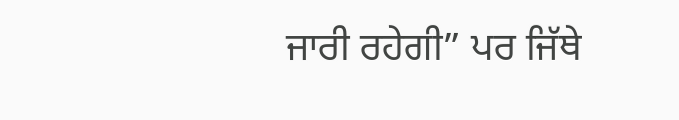ਜਾਰੀ ਰਹੇਗੀ” ਪਰ ਜਿੱਥੇ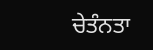ਚੇਤੰਨਤਾ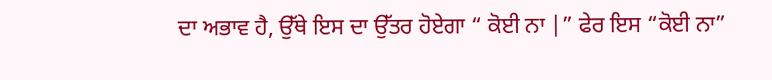ਦਾ ਅਭਾਵ ਹੈ, ਉੱਥੇ ਇਸ ਦਾ ਉੱਤਰ ਹੋਏਗਾ “ ਕੋਈ ਨਾ |” ਫੇਰ ਇਸ “ਕੋਈ ਨਾ”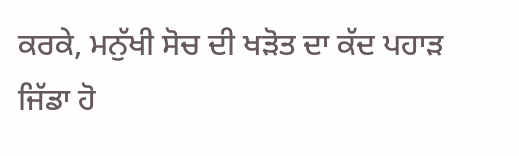ਕਰਕੇ, ਮਨੁੱਖੀ ਸੋਚ ਦੀ ਖੜੋਤ ਦਾ ਕੱਦ ਪਹਾੜ ਜਿੱਡਾ ਹੋ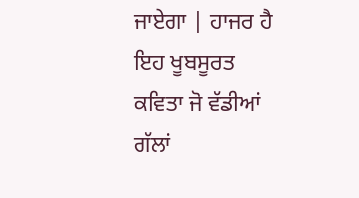ਜਾਏਗਾ | ਹਾਜਰ ਹੈ ਇਹ ਖੂਬਸੂਰਤ ਕਵਿਤਾ ਜੋ ਵੱਡੀਆਂ ਗੱਲਾਂ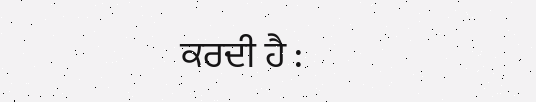ਕਰਦੀ ਹੈ :